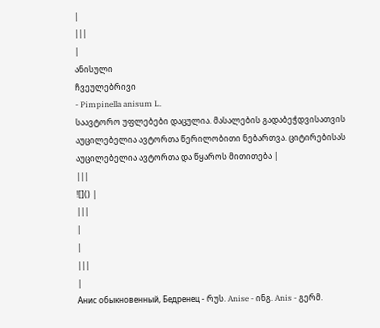|
|||
|
ანისული
ჩვეულებრივი
- Pimpinella anisum L.
საავტორო უფლებები დაცულია. მასალების გადაბეჭდვისათვის აუცილებელია ავტორთა წერილობითი ნებართვა. ციტირებისას აუცილებელია ავტორთა და წყაროს მითითება |
|||
![]() |
|||
|
|
|||
|
Анис обыкновенный, Бедренец - რუს. Anise - ინგ. Anis - გერმ.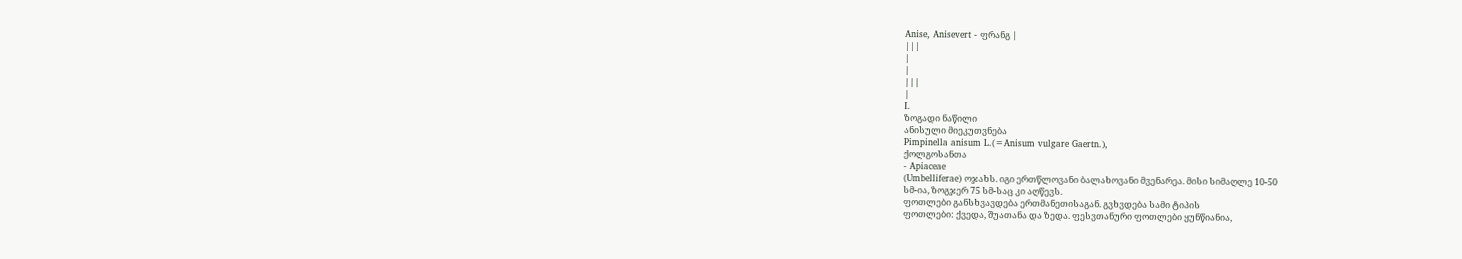Anise, Anisevert - ფრანგ |
|||
|
|
|||
|
I.
ზოგადი ნაწილი
ანისული მიეკუთვნება
Pimpinella anisum L.(=Anisum vulgare Gaertn.),
ქოლგოსანთა
- Apiaceae
(Umbelliferae) ოჯახს. იგი ერთწლოვანი ბალახოვანი მვენარეა. მისი სიმაღლე 10-50
სმ-ია, ზოგჯერ 75 სმ-საც კი აღწევს.
ფოთლები განსხვავდება ერთმანეთისაგან. გვხვდება სამი ტიპის
ფოთლები: ქვედა, შუათანა და ზედა. ფესვთანური ფოთლები ყუნწიანია,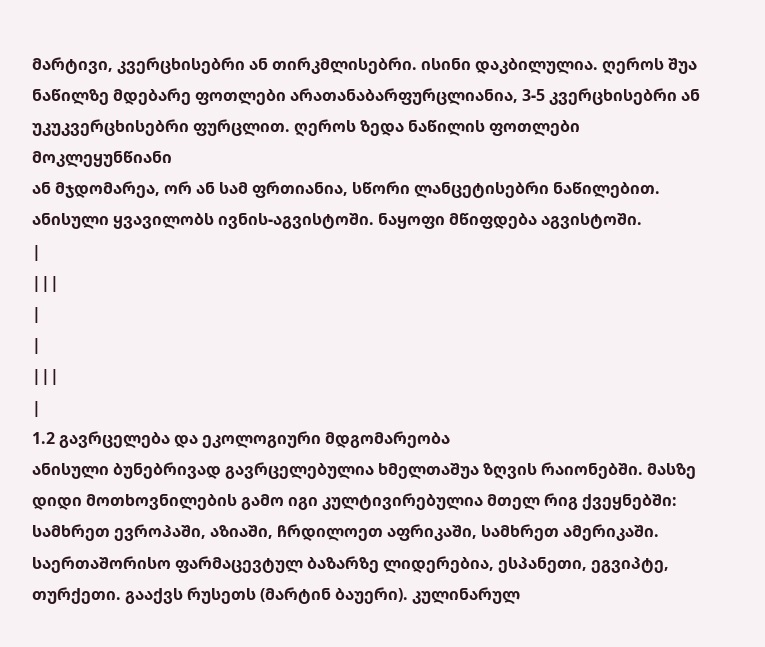მარტივი, კვერცხისებრი ან თირკმლისებრი. ისინი დაკბილულია. ღეროს შუა
ნაწილზე მდებარე ფოთლები არათანაბარფურცლიანია, 3-5 კვერცხისებრი ან
უკუკვერცხისებრი ფურცლით. ღეროს ზედა ნაწილის ფოთლები მოკლეყუნწიანი
ან მჯდომარეა, ორ ან სამ ფრთიანია, სწორი ლანცეტისებრი ნაწილებით.
ანისული ყვავილობს ივნის-აგვისტოში. ნაყოფი მწიფდება აგვისტოში.
|
|||
|
|
|||
|
1.2 გავრცელება და ეკოლოგიური მდგომარეობა
ანისული ბუნებრივად გავრცელებულია ხმელთაშუა ზღვის რაიონებში. მასზე დიდი მოთხოვნილების გამო იგი კულტივირებულია მთელ რიგ ქვეყნებში: სამხრეთ ევროპაში, აზიაში, ჩრდილოეთ აფრიკაში, სამხრეთ ამერიკაში. საერთაშორისო ფარმაცევტულ ბაზარზე ლიდერებია, ესპანეთი, ეგვიპტე, თურქეთი. გააქვს რუსეთს (მარტინ ბაუერი). კულინარულ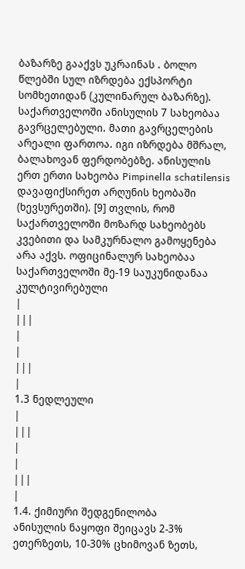ბაზარზე გააქვს უკრაინას . ბოლო წლებში სულ იზრდება ექსპორტი სომხეთიდან (კულინარულ ბაზარზე).
საქართველოში ანისულის 7 სახეობაა გავრცელებული. მათი გავრცელების არეალი ფართოა. იგი იზრდება მშრალ, ბალახოვან ფერდობებზე. ანისულის ერთ ერთი სახეობა Pimpinella schatilensis დავაფიქსირეთ არღუნის ხეობაში (ხევსურეთში). [9] თვლის, რომ საქართველოში მოზარდ სახეობებს კვებითი და სამკურნალო გამოყენება არა აქვს. ოფიცინალურ სახეობაა საქართველოში მე-19 საუკუნიდანაა კულტივირებული
|
|||
|
|
|||
|
1.3 ნედლეული
|
|||
|
|
|||
|
1.4. ქიმიური შედგენილობა
ანისულის ნაყოფი შეიცავს 2-3% ეთერზეთს, 10-30% ცხიმოვან ზეთს,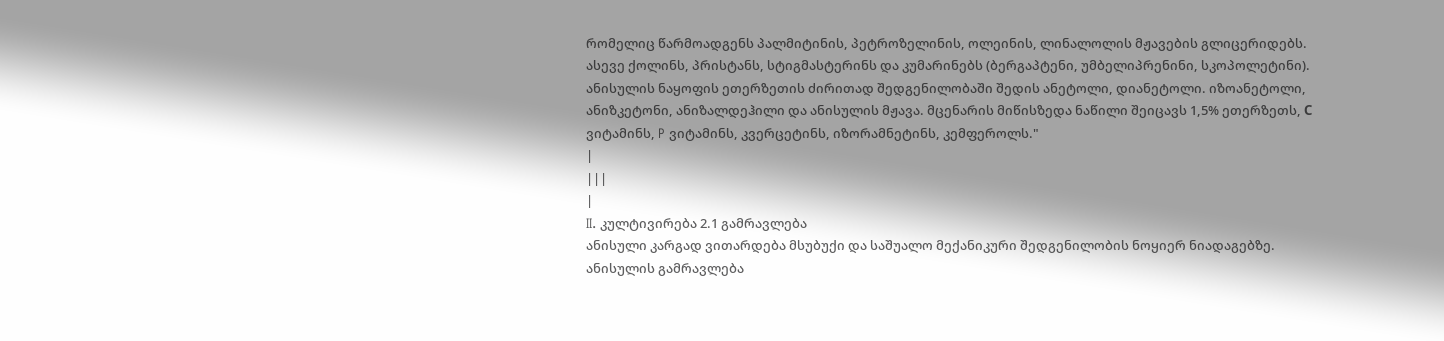რომელიც წარმოადგენს პალმიტინის, პეტროზელინის, ოლეინის, ლინალოლის მჟავების გლიცერიდებს. ასევე ქოლინს, პრისტანს, სტიგმასტერინს და კუმარინებს (ბერგაპტენი, უმბელიპრენინი, სკოპოლეტინი). ანისულის ნაყოფის ეთერზეთის ძირითად შედგენილობაში შედის ანეტოლი, დიანეტოლი. იზოანეტოლი, ანიზკეტონი, ანიზალდეჰილი და ანისულის მჟავა. მცენარის მიწისზედა ნაწილი შეიცავს 1,5% ეთერზეთს, С ვიტამინს, P ვიტამინს, კვერცეტინს, იზორამნეტინს, კემფეროლს."
|
|||
|
II. კულტივირება 2.1 გამრავლება
ანისული კარგად ვითარდება მსუბუქი და საშუალო მექანიკური შედგენილობის ნოყიერ ნიადაგებზე. ანისულის გამრავლება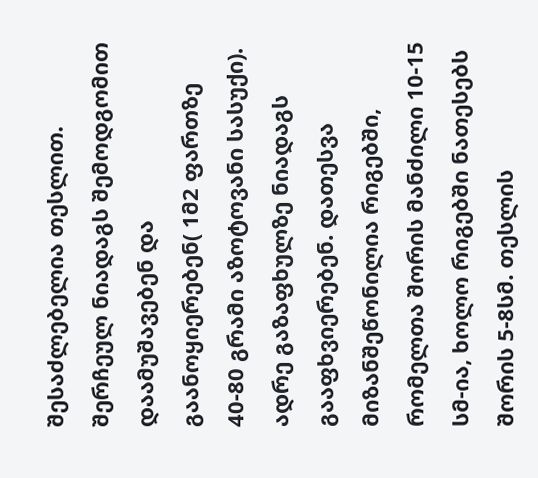შესაძლებელია თესლით. შერჩეულ ნიადაგს შემოდგომით დაამუშავებენ და გაანოყიერებენ( 1მ2 ფართზე 40-80 გრამი აზოტოვანი სასუქი). ადრე გაზაფხულზე ნიადაგს გააფხვიერებენ. დათესვა მიზანშეწონილია რიგებში, რომელთა შორის მანძილი 10-15 სმ-ია, ხოლო რიგებში ნათესებს შორის 5-8სმ. თესლის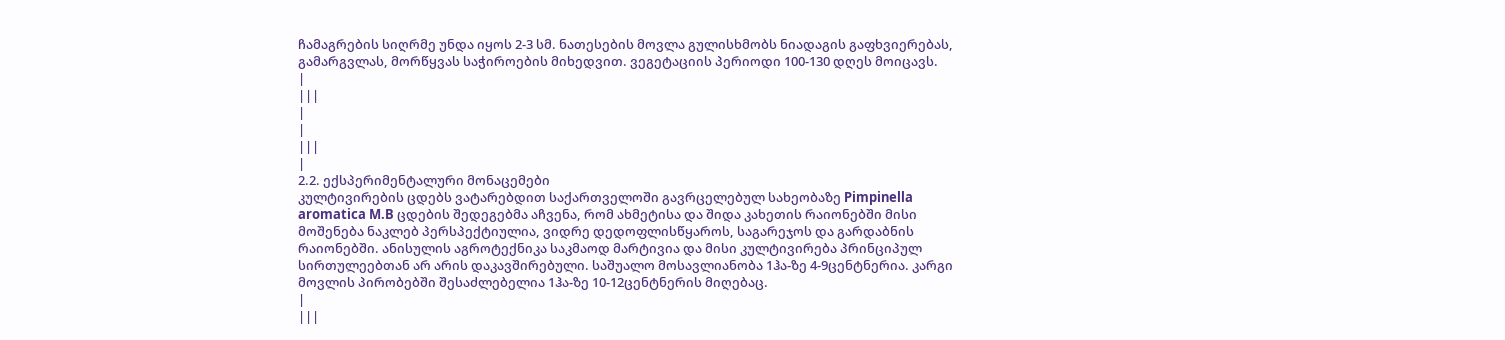ჩამაგრების სიღრმე უნდა იყოს 2-3 სმ. ნათესების მოვლა გულისხმობს ნიადაგის გაფხვიერებას, გამარგვლას, მორწყვას საჭიროების მიხედვით. ვეგეტაციის პერიოდი 100-130 დღეს მოიცავს.
|
|||
|
|
|||
|
2.2. ექსპერიმენტალური მონაცემები
კულტივირების ცდებს ვატარებდით საქართველოში გავრცელებულ სახეობაზე Pimpinella aromatica M.B ცდების შედეგებმა აჩვენა, რომ ახმეტისა და შიდა კახეთის რაიონებში მისი მოშენება ნაკლებ პერსპექტიულია, ვიდრე დედოფლისწყაროს, საგარეჯოს და გარდაბნის რაიონებში. ანისულის აგროტექნიკა საკმაოდ მარტივია და მისი კულტივირება პრინციპულ სირთულეებთან არ არის დაკავშირებული. საშუალო მოსავლიანობა 1ჰა-ზე 4-9ცენტნერია. კარგი მოვლის პირობებში შესაძლებელია 1ჰა-ზე 10-12ცენტნერის მიღებაც.
|
|||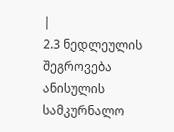|
2.3 ნედლეულის შეგროვება
ანისულის სამკურნალო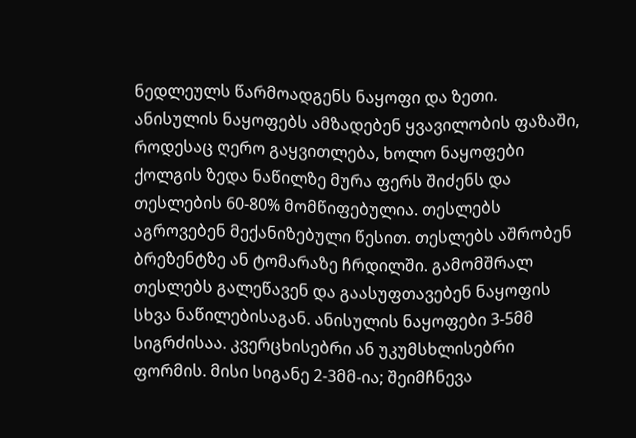ნედლეულს წარმოადგენს ნაყოფი და ზეთი. ანისულის ნაყოფებს ამზადებენ ყვავილობის ფაზაში, როდესაც ღერო გაყვითლება, ხოლო ნაყოფები ქოლგის ზედა ნაწილზე მურა ფერს შიძენს და თესლების 60-80% მომწიფებულია. თესლებს აგროვებენ მექანიზებული წესით. თესლებს აშრობენ ბრეზენტზე ან ტომარაზე ჩრდილში. გამომშრალ თესლებს გალეწავენ და გაასუფთავებენ ნაყოფის სხვა ნაწილებისაგან. ანისულის ნაყოფები 3-5მმ სიგრძისაა. კვერცხისებრი ან უკუმსხლისებრი ფორმის. მისი სიგანე 2-3მმ-ია; შეიმჩნევა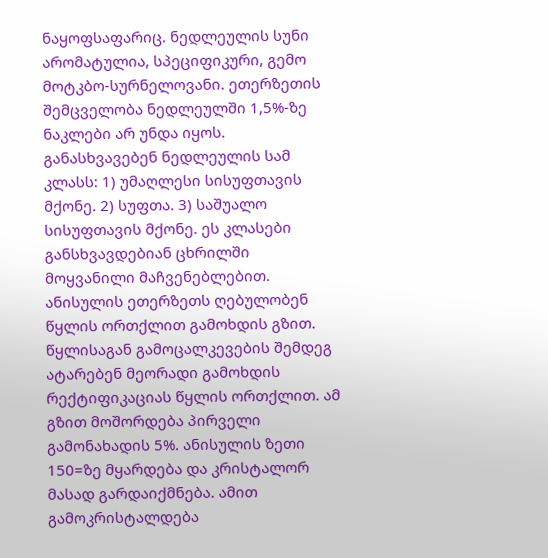ნაყოფსაფარიც. ნედლეულის სუნი არომატულია, სპეციფიკური, გემო მოტკბო-სურნელოვანი. ეთერზეთის შემცველობა ნედლეულში 1,5%-ზე ნაკლები არ უნდა იყოს. განასხვავებენ ნედლეულის სამ კლასს: 1) უმაღლესი სისუფთავის მქონე. 2) სუფთა. 3) საშუალო სისუფთავის მქონე. ეს კლასები განსხვავდებიან ცხრილში მოყვანილი მაჩვენებლებით.
ანისულის ეთერზეთს ღებულობენ წყლის ორთქლით გამოხდის გზით. წყლისაგან გამოცალკევების შემდეგ ატარებენ მეორადი გამოხდის რექტიფიკაციას წყლის ორთქლით. ამ გზით მოშორდება პირველი გამონახადის 5%. ანისულის ზეთი 150=ზე მყარდება და კრისტალორ მასად გარდაიქმნება. ამით გამოკრისტალდება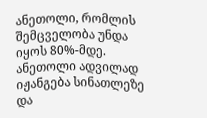ანეთოლი, რომლის შემცველობა უნდა იყოს 80%-მდე. ანეთოლი ადვილად იჟანგება სინათლეზე და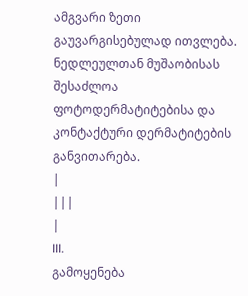ამგვარი ზეთი გაუვარგისებულად ითვლება. ნედლეულთან მუშაობისას შესაძლოა ფოტოდერმატიტებისა და კონტაქტური დერმატიტების განვითარება.
|
|||
|
III.
გამოყენება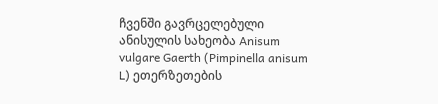ჩვენში გავრცელებული ანისულის სახეობა Anisum vulgare Gaerth (Pimpinella anisum L) ეთერზეთების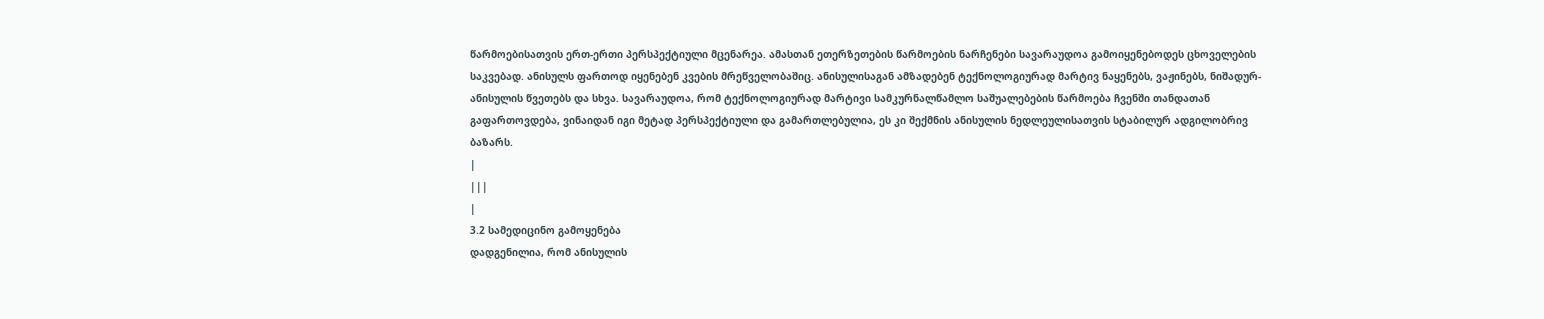წარმოებისათვის ერთ-ერთი პერსპექტიული მცენარეა. ამასთან ეთერზეთების წარმოების ნარჩენები სავარაუდოა გამოიყენებოდეს ცხოველების საკვებად. ანისულს ფართოდ იყენებენ კვების მრეწველობაშიც. ანისულისაგან ამზადებენ ტექნოლოგიურად მარტივ ნაყენებს, ვაჟინებს, ნიშადურ-ანისულის წვეთებს და სხვა. სავარაუდოა, რომ ტექნოლოგიურად მარტივი სამკურნალწამლო საშუალებების წარმოება ჩვენში თანდათან გაფართოვდება, ვინაიდან იგი მეტად პერსპექტიული და გამართლებულია, ეს კი შექმნის ანისულის ნედლეულისათვის სტაბილურ ადგილობრივ ბაზარს.
|
|||
|
3.2 სამედიცინო გამოყენება
დადგენილია, რომ ანისულის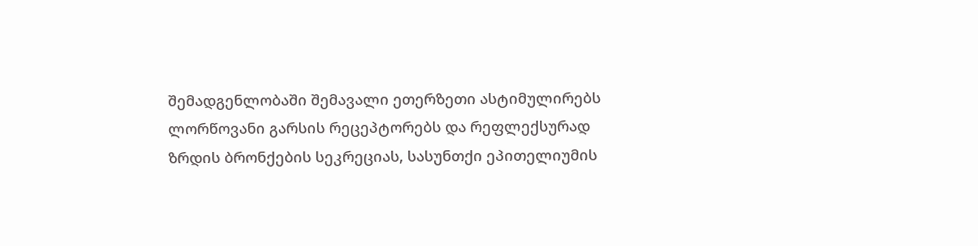შემადგენლობაში შემავალი ეთერზეთი ასტიმულირებს ლორწოვანი გარსის რეცეპტორებს და რეფლექსურად ზრდის ბრონქების სეკრეციას, სასუნთქი ეპითელიუმის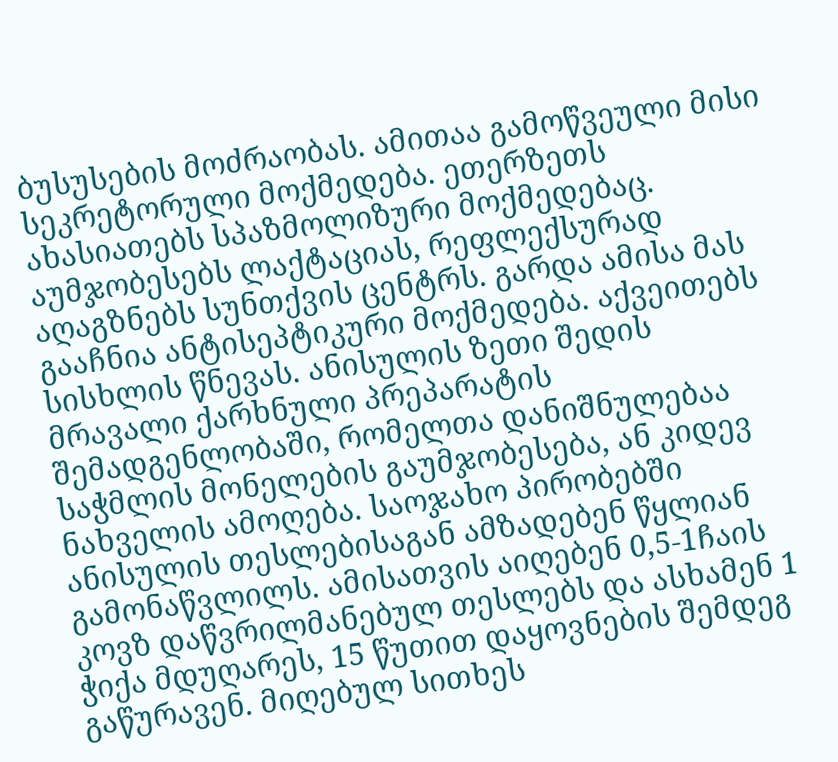ბუსუსების მოძრაობას. ამითაა გამოწვეული მისი სეკრეტორული მოქმედება. ეთერზეთს ახასიათებს სპაზმოლიზური მოქმედებაც. აუმჯობესებს ლაქტაციას, რეფლექსურად აღაგზნებს სუნთქვის ცენტრს. გარდა ამისა მას გააჩნია ანტისეპტიკური მოქმედება. აქვეითებს სისხლის წნევას. ანისულის ზეთი შედის მრავალი ქარხნული პრეპარატის შემადგენლობაში, რომელთა დანიშნულებაა საჭმლის მონელების გაუმჯობესება, ან კიდევ ნახველის ამოღება. საოჯახო პირობებში ანისულის თესლებისაგან ამზადებენ წყლიან გამონაწვლილს. ამისათვის აიღებენ 0,5-1ჩაის კოვზ დაწვრილმანებულ თესლებს და ასხამენ 1 ჭიქა მდუღარეს, 15 წუთით დაყოვნების შემდეგ გაწურავენ. მიღებულ სითხეს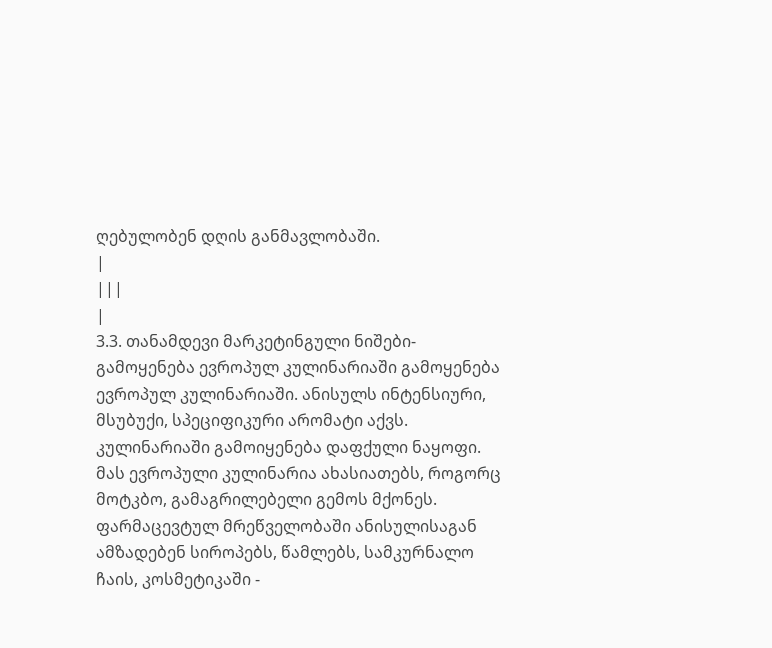ღებულობენ დღის განმავლობაში.
|
|||
|
3.3. თანამდევი მარკეტინგული ნიშები-გამოყენება ევროპულ კულინარიაში გამოყენება ევროპულ კულინარიაში. ანისულს ინტენსიური, მსუბუქი, სპეციფიკური არომატი აქვს. კულინარიაში გამოიყენება დაფქული ნაყოფი. მას ევროპული კულინარია ახასიათებს, როგორც მოტკბო, გამაგრილებელი გემოს მქონეს. ფარმაცევტულ მრეწველობაში ანისულისაგან ამზადებენ სიროპებს, წამლებს, სამკურნალო ჩაის, კოსმეტიკაში -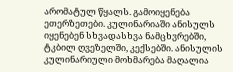არომატულ წყალს. გამოიყენება ეთერზეთები. კულინარიაში ანისულს იყენებენ სხვადასხვა ნამცხვრებში, ტკბილ ღვეზელში, კექსებში. ანისულის კულინარიული მოხმარება მაღალია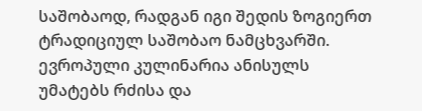საშობაოდ, რადგან იგი შედის ზოგიერთ ტრადიციულ საშობაო ნამცხვარში. ევროპული კულინარია ანისულს უმატებს რძისა და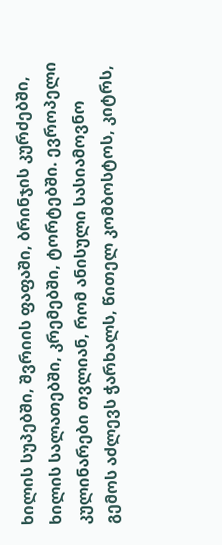ხილის სუპებში, შვრიის ფაფაში, ბრინჯის კურძებში, ხილის სალათებში, კრემებში, ტორტებში. ევროპელი კულინარები თვლიან, რომ ანისული სასიამოვნო გემოს აძლევს ჭარხალს, წითელ კომბოსტოს, კიტრს,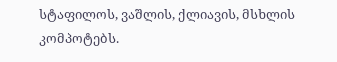სტაფილოს, ვაშლის, ქლიავის, მსხლის კომპოტებს.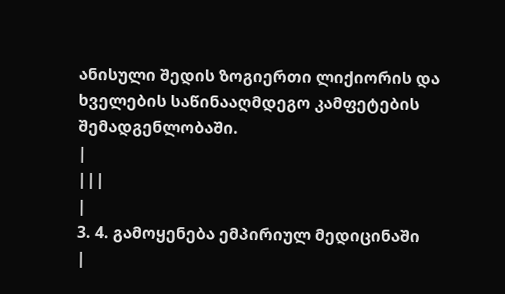ანისული შედის ზოგიერთი ლიქიორის და ხველების საწინააღმდეგო კამფეტების შემადგენლობაში.
|
|||
|
3. 4. გამოყენება ემპირიულ მედიცინაში
|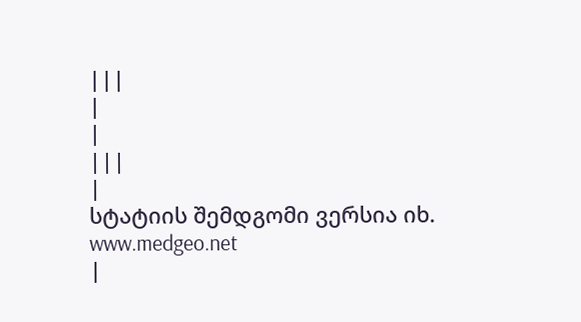|||
|
|
|||
|
სტატიის შემდგომი ვერსია იხ. www.medgeo.net
|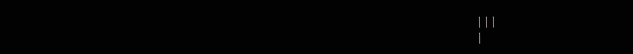|||
|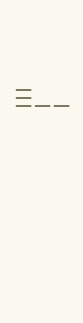|||
|
|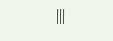|||